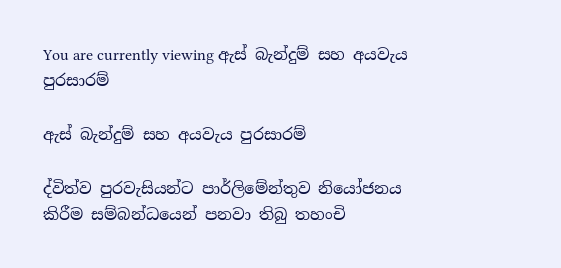You are currently viewing ඇස් බැන්දුම් සහ අයවැය පුරසාරම්

ඇස් බැන්දුම් සහ අයවැය පුරසාරම්

ද්විත්ව පුරවැසියන්ට පාර්ලිමේන්තුව නියෝජනය කිරීම සම්බන්ධයෙන් පනවා තිබු තහංචි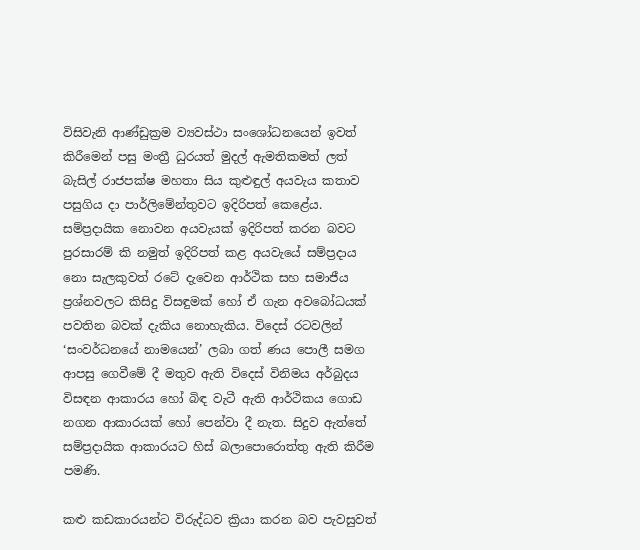විසිවැනි ආණ්ඩුක්‍රම ව්‍යවස්ථා සංශෝධනයෙන් ඉවත් කිරීමෙන් පසු මංත්‍රී ධුරයත් මුදල් ඇමතිකමත් ලත් බැසිල් රාජපක්ෂ මහතා සිය කුළුඳුල් අයවැය කතාව පසුගිය දා පාර්ලිමේන්තුවට ඉදිරිපත් කෙළේය. සම්ප්‍රදායික නොවන අයවැයක් ඉදිරිපත් කරන බවට පුරසාරම් කි නමුත් ඉදිරිපත් කළ අයවැයේ සම්ප්‍රදාය නො සැලකුවත් රටේ දැවෙන ආර්ථික සහ සමාජීය ප්‍රශ්නවලට කිසිදු විසඳුමක් හෝ ඒ ගැන අවබෝධයක් පවතින බවක් දැකිය නොහැකිය. විදෙස් රටවලින් ‘සංවර්ධනයේ නාමයෙන්’ ලබා ගත් ණය පොලී සමග ආපසු ගෙවීමේ දී මතුව ඇති විදෙස් විනිමය අර්බුදය විසඳන ආකාරය හෝ බිඳ වැටී ඇති ආර්ථිකය ගොඩ නගන ආකාරයක් හෝ පෙන්වා දී නැත. සිදුව ඇත්තේ සම්ප්‍රදායික ආකාරයට හිස් බලාපොරොත්තු ඇති කිරීම පමණි.

කළු කඩකාරයන්ට විරුද්ධව ක්‍රියා කරන බව පැවසුවත්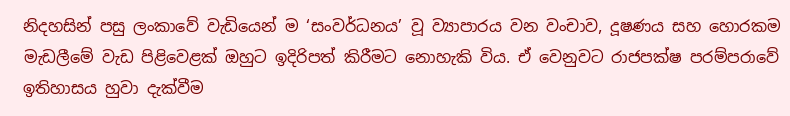නිදහසින් පසු ලංකාවේ වැඩියෙන් ම ‘සංවර්ධනය’ වූ ව්‍යාපාරය වන වංචාව, දූෂණය සහ හොරකම මැඩලීමේ වැඩ පිළිවෙළක් ඔහුට ඉදිරිපත් කිරීමට නොහැකි විය. ඒ වෙනුවට රාජපක්ෂ පරම්පරාවේ ඉතිහාසය හුවා දැක්වීම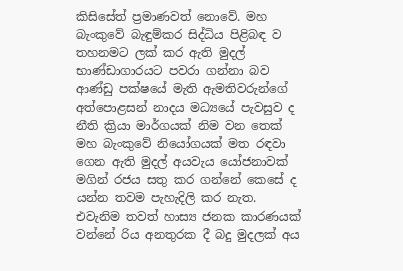කිසිසේත් ප්‍රමාණවත් නොවේ. මහ බැංකුවේ බැඳුම්කර සිද්ධිය පිළිබඳ ව තහනමට ලක් කර ඇති මුදල් භාණ්ඩාගාරයට පවරා ගන්නා බව ආණ්ඩු පක්ෂයේ මැති ඇමතිවරුන්ගේ අත්පොළසන් නාදය මධ්‍යයේ පැවසුව ද නීති ක්‍රියා මාර්ගයක් නිම වන තෙක් මහ බැංකුවේ නියෝගයක් මත රඳවා ගෙන ඇති මුදල් අයවැය යෝජනාවක් මගින් රජය සතු කර ගන්නේ කෙසේ ද යන්න තවම පැහැදිලි කර නැත. එවැනිම තවත් හාස්‍ය ජනක කාරණයක් වන්නේ රිය අනතුරක දී බදු මුදලක් අය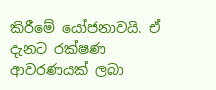කිරීමේ යෝජනාවයි. ඒ දැනට රක්ෂණ ආවරණයක් ලබා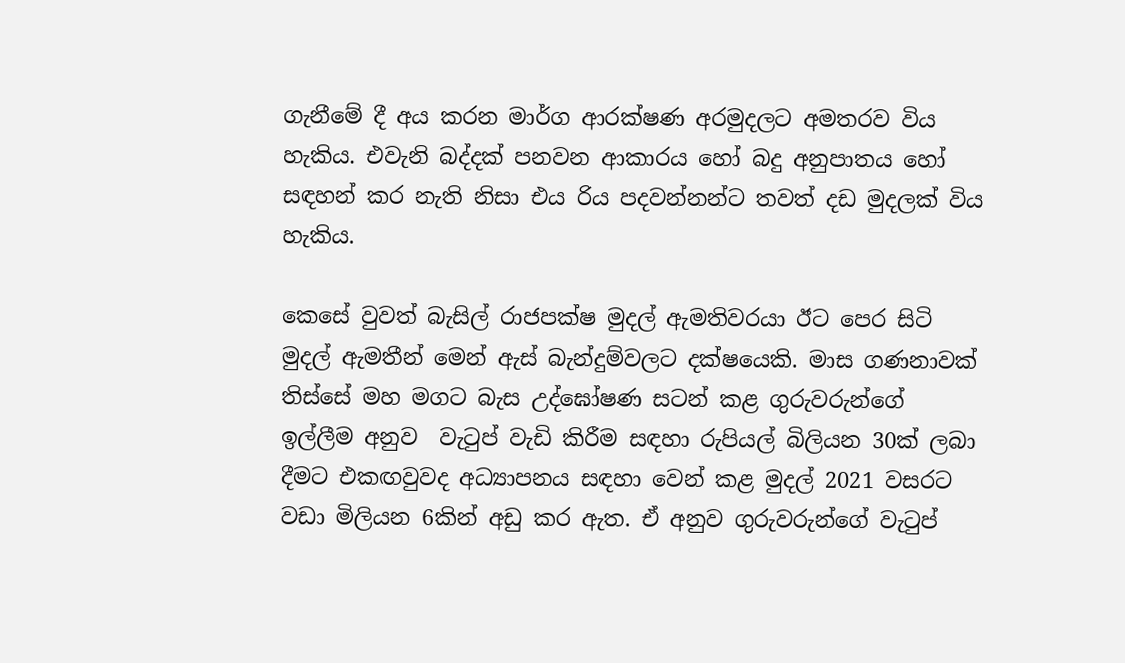ගැනීමේ දී අය කරන මාර්ග ආරක්ෂණ අරමුදලට අමතරව විය හැකිය. එවැනි බද්දක් පනවන ආකාරය හෝ බදු අනුපාතය හෝ සඳහන් කර නැති නිසා එය රිය පදවන්නන්ට තවත් දඩ මුදලක් විය හැකිය.

කෙසේ වුවත් බැසිල් රාජපක්ෂ මුදල් ඇමතිවරයා ඊට පෙර සිටි මුදල් ඇමතීන් මෙන් ඇස් බැන්දුම්වලට දක්ෂයෙකි. මාස ගණනාවක් තිස්සේ මහ මගට බැස උද්ඝෝෂණ සටන් කළ ගුරුවරුන්ගේ ඉල්ලීම අනුව  වැටුප් වැඩි කිරීම සඳහා රුපියල් බිලියන 30ක් ලබා දීමට එකඟවුවද අධ්‍යාපනය සඳහා වෙන් කළ මුදල් 2021 වසරට වඩා මිලියන 6කින් අඩු කර ඇත. ඒ අනුව ගුරුවරුන්ගේ වැටුප්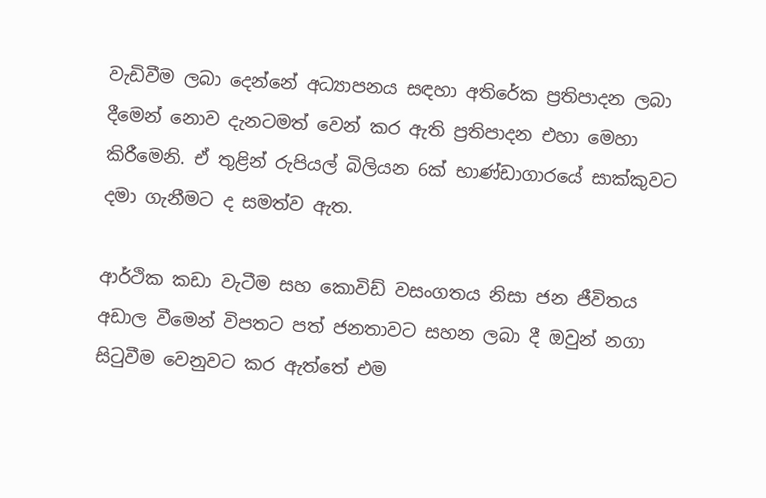වැඩිවීම ලබා දෙන්නේ අධ්‍යාපනය සඳහා අතිරේක ප්‍රතිපාදන ලබා දීමෙන් නොව දැනටමත් වෙන් කර ඇති ප්‍රතිපාදන එහා මෙහා කිරීමෙනි. ඒ තුළින් රුපියල් බිලියන 6ක් භාණ්ඩාගාරයේ සාක්කුවට දමා ගැනීමට ද සමත්ව ඇත.

ආර්ථික කඩා වැටීම සහ කොවිඩ් වසංගතය නිසා ජන ජීවිතය අඩාල වීමෙන් විපතට පත් ජනතාවට සහන ලබා දී ඔවුන් නගා සිටුවීම වෙනුවට කර ඇත්තේ එම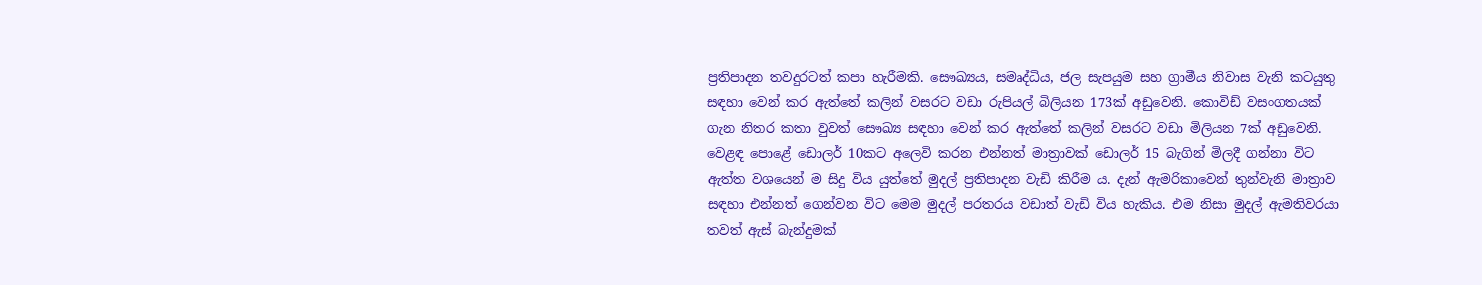ප්‍රතිපාදන තවදුරටත් කපා හැරීමකි. සෞඛ්‍යය, සමෘද්ධිය, ජල සැපයුම සහ ග්‍රාමීය නිවාස වැනි කටයුතු සඳහා වෙන් කර ඇත්තේ කලින් වසරට වඩා රුපියල් බිලියන 173ක් අඩුවෙනි. කොවිඩ් වසංගතයක් ගැන නිතර කතා වුවත් සෞඛ්‍ය සඳහා වෙන් කර ඇත්තේ කලින් වසරට වඩා මිලියන 7ක් අඩුවෙනි. වෙළඳ පොළේ ඩොලර් 10කට අලෙවි කරන එන්නත් මාත්‍රාවක් ඩොලර් 15 බැගින් මිලදී ගන්නා විට ඇත්ත වශයෙන් ම සිදු විය යුත්තේ මුදල් ප්‍රතිපාදන වැඩි කිරීම ය. දැන් ඇමරිකාවෙන් තුන්වැනි මාත්‍රාව සඳහා එන්නත් ගෙන්වන විට මෙම මුදල් පරතරය වඩාත් වැඩි විය හැකිය. එම නිසා මුදල් ඇමතිවරයා තවත් ඇස් බැන්දුමක්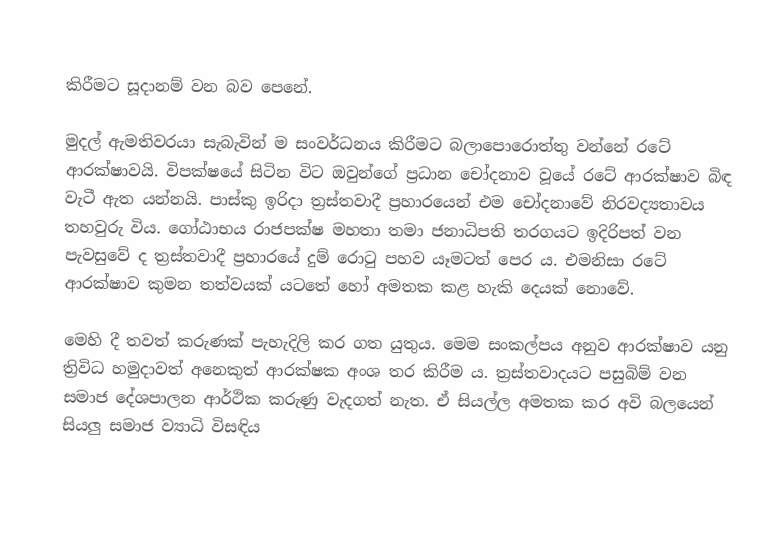කිරීමට සූදානම් වන බව පෙනේ.

මුදල් ඇමතිවරයා සැබැවින් ම සංවර්ධනය කිරීමට බලාපොරොත්තු වන්නේ රටේ ආරක්ෂාවයි. විපක්ෂයේ සිටින විට ඔවුන්ගේ ප්‍රධාන චෝදනාව වූයේ රටේ ආරක්ෂාව බිඳ වැටී ඇත යන්නයි. පාස්කු ඉරිදා ත්‍රස්තවාදී ප්‍රහාරයෙන් එම චෝදනාවේ නිරවද්‍යතාවය තහවුරු විය. ගෝඨාභය රාජපක්ෂ මහතා තමා ජනාධිපති තරගයට ඉදිරිපත් වන පැවසුවේ ද ත්‍රස්තවාදී ප්‍රහාරයේ දුම් රොටු පහව යෑමටත් පෙර ය. එමනිසා රටේ ආරක්ෂාව කුමන තත්වයක් යටතේ හෝ අමතක කළ හැකි දෙයක් නොවේ.

මෙහි දී තවත් කරුණක් පැහැදිලි කර ගත යුතුය. මෙම සංකල්පය අනුව ආරක්ෂාව යනු ත්‍රිවිධ හමුදාවත් අනෙකුත් ආරක්ෂක අංශ තර කිරීම ය. ත්‍රස්තවාදයට පසුබිම් වන සමාජ දේශපාලන ආර්ථික කරුණු වැදගත් නැත. ඒ සියල්ල අමතක කර අවි බලයෙන් සියලු සමාජ ව්‍යාධි විසඳිය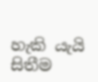හැකි යැයි සිතීම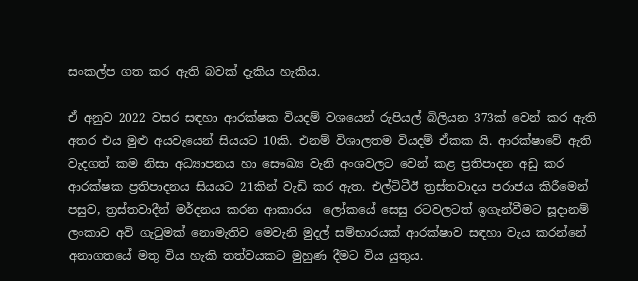සංකල්ප ගත කර ඇති බවක් දැකිය හැකිය.

ඒ අනුව 2022 වසර සඳහා ආරක්ෂක වියදම් වශයෙන් රුපියල් බිලියන 373ක් වෙන් කර ඇති අතර එය මුළු අයවැයෙන් සියයට 10කි. එනම් විශාලතම වියදම් ඒකක යි. ආරක්ෂාවේ ඇති වැදගත් කම නිසා අධ්‍යාපනය හා සෞඛ්‍ය වැනි අංශවලට වෙන් කළ ප්‍රතිපාදන අඩු කර ආරක්ෂක ප්‍රතිපාදනය සියයට 21කින් වැඩි කර ඇත. එල්ටිටීඊ ත්‍රස්තවාදය පරාජය කිරීමෙන් පසුව, ත්‍රස්තවාදීන් මර්දනය කරන ආකාරය  ලෝකයේ සෙසු රටවලටත් ඉගැන්වීමට සූදානම් ලංකාව අවි ගැටුමක් නොමැතිව මෙවැනි මුදල් සම්භාරයක් ආරක්ෂාව සඳහා වැය කරන්නේ අනාගතයේ මතු විය හැකි තත්වයකට මුහුණ දීමට විය යුතුය.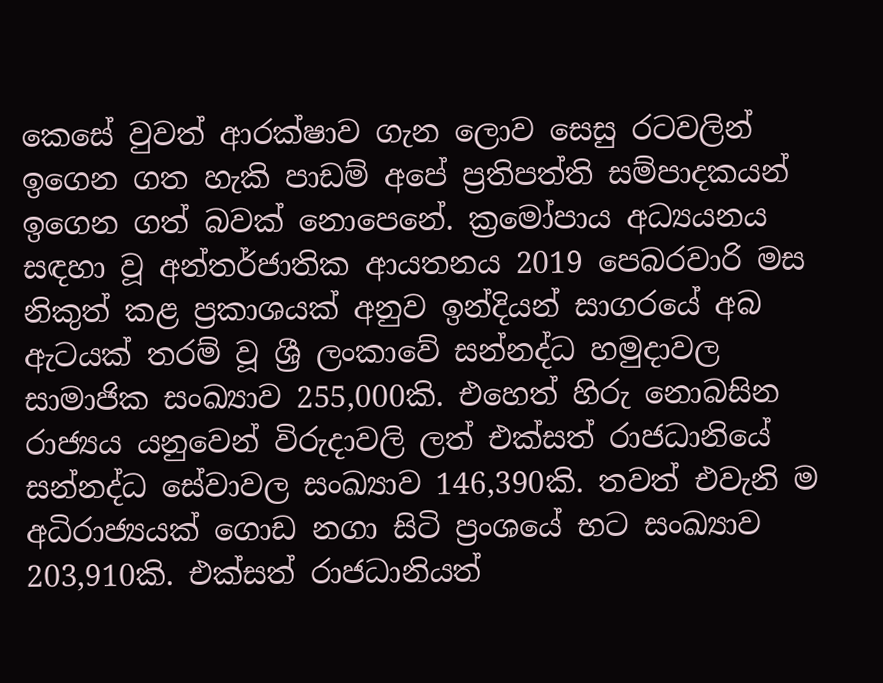කෙසේ වුවත් ආරක්ෂාව ගැන ලොව සෙසු රටවලින් ඉගෙන ගත හැකි පාඩම් අපේ ප්‍රතිපත්ති සම්පාදකයන් ඉගෙන ගත් බවක් නොපෙනේ. ක්‍රමෝපාය අධ්‍යයනය සඳහා වූ අන්තර්ජාතික ආයතනය 2019 පෙබරවාරි මස නිකුත් කළ ප්‍රකාශයක් අනුව ඉන්දියන් සාගරයේ අබ ඇටයක් තරම් වූ ශ්‍රී ලංකාවේ සන්නද්ධ හමුදාවල සාමාජික සංඛ්‍යාව 255,000කි. එහෙත් හිරු නොබසින රාජ්‍යය යනුවෙන් විරුදාවලි ලත් එක්සත් රාජධානියේ සන්නද්ධ සේවාවල සංඛ්‍යාව 146,390කි. තවත් එවැනි ම අධිරාජ්‍යයක් ගොඩ නගා සිටි ප්‍රංශයේ භට සංඛ්‍යාව 203,910කි. එක්සත් රාජධානියත්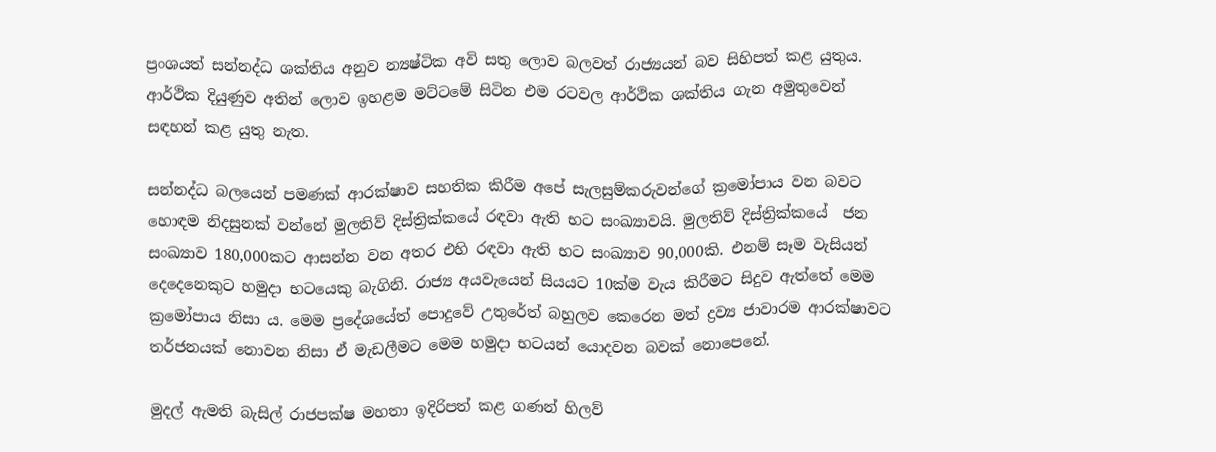ප්‍රංශයත් සන්නද්ධ ශක්තිය අනුව න්‍යෂ්ටික අවි සතු ලොව බලවත් රාජ්‍යයන් බව සිහිපත් කළ යුතුය. ආර්ථික දියුණුව අතින් ලොව ඉහළම මට්ටමේ සිටින එම රටවල ආර්ථික ශක්තිය ගැන අමුතුවෙන් සඳහන් කළ යුතු නැත.

සන්නද්ධ බලයෙන් පමණක් ආරක්ෂාව සහතික කිරීම අපේ සැලසුම්කරුවන්ගේ ක්‍රමෝපාය වන බවට හොඳම නිදසුනක් වන්නේ මුලතිව් දිස්ත්‍රික්කයේ රඳවා ඇති භට සංඛ්‍යාවයි. මුලතිව් දිස්ත්‍රික්කයේ  ජන සංඛ්‍යාව 180,000කට ආසන්න වන අතර එහි රඳවා ඇති භට සංඛ්‍යාව 90,000කි. එනම් සෑම වැසියන් දෙදෙනෙකුට හමුදා භටයෙකු බැගිනි. රාජ්‍ය අයවැයෙන් සියයට 10ක්ම වැය කිරීමට සිදුව ඇත්තේ මෙම ක්‍රමෝපාය නිසා ය. මෙම ප්‍රදේශයේත් පොදුවේ උතුරේත් බහුලව කෙරෙන මත් ද්‍රව්‍ය ජාවාරම ආරක්ෂාවට තර්ජනයක් නොවන නිසා ඒ මැඩලීමට මෙම හමුදා භටයන් යොදවන බවක් නොපෙනේ.

මුදල් ඇමති බැසිල් රාජපක්ෂ මහතා ඉදිරිපත් කළ ගණන් හිලව්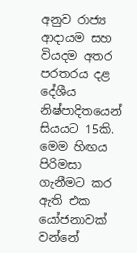අනුව රාජ්‍ය ආදායම සහ වියදම අතර පරතරය දළ දේශීය නිෂ්පාදිතයෙන් සියයට 15කි. මෙම හිඟය පිරිමසා ගැනීමට කර ඇති එක යෝජනාවක් වන්නේ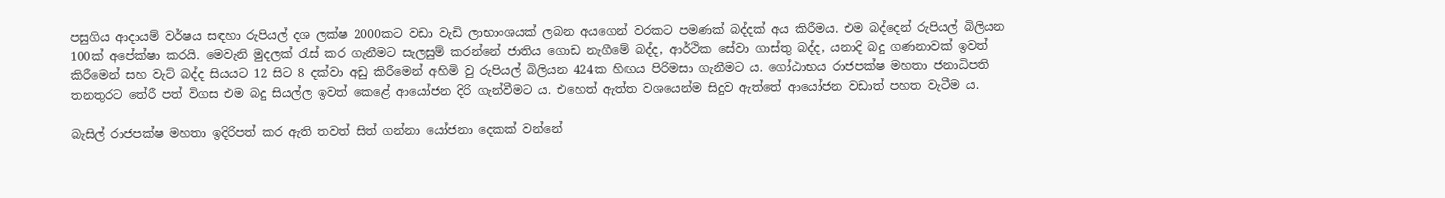පසුගිය ආදායම් වර්ෂය සඳහා රුපියල් දශ ලක්ෂ 2000කට වඩා වැඩි ලාභාංශයක් ලබන අයගෙන් වරකට පමණක් බද්දක් අය කිරීමය. එම බද්දෙන් රුපියල් බිලියන 100ක් අපේක්ෂා කරයි. මෙවැනි මුදලක් රැස් කර ගැනීමට සැලසුම් කරන්නේ ජාතිය ගොඩ නැගීමේ බද්ද, ආර්ථික සේවා ගාස්තු බද්ද, යනාදි බදු ගණනාවක් ඉවත් කිරීමෙන් සහ වැට් බද්ද සියයට 12 සිට 8 දක්වා අඩු කිරීමෙන් අහිමි වු රුපියල් බිලියන 424ක හිඟය පිරිමසා ගැනීමට ය. ගෝඨාභය රාජපක්ෂ මහතා ජනාධිපති තනතුරට තේරී පත් විගස එම බදු සියල්ල ඉවත් කෙළේ ආයෝජන දිරි ගැන්වීමට ය. එහෙත් ඇත්ත වශයෙන්ම සිදුව ඇත්තේ ආයෝජන වඩාත් පහත වැටීම ය.

බැසිල් රාජපක්ෂ මහතා ඉදිරිපත් කර ඇති තවත් සිත් ගන්නා යෝජනා දෙකක් වන්නේ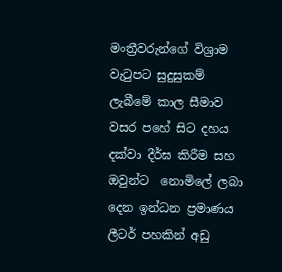මංත්‍රීවරුන්ගේ විශ්‍රාම වැටුපට සුදුසුකම් ලැබීමේ කාල සීමාව වසර පහේ සිට දහය දක්වා දීර්ඝ කිරීම සහ ඔවුන්ට  නොමිලේ ලබා දෙන ඉන්ධන ප්‍රමාණය ලීටර් පහකින් අඩු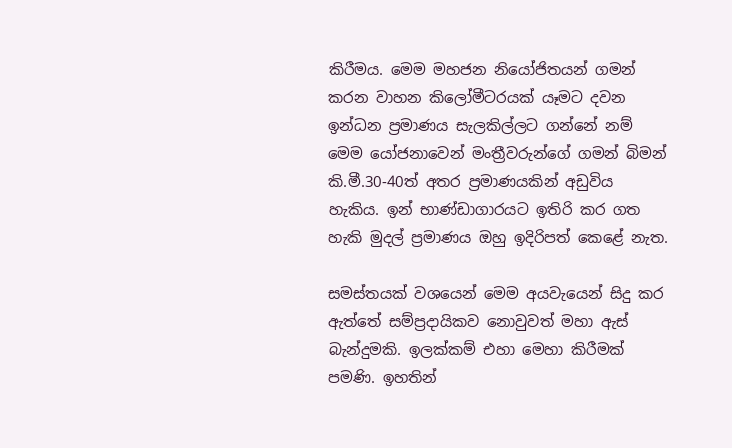කිරීමය. මෙම මහජන නියෝජිතයන් ගමන් කරන වාහන කිලෝමීටරයක් යෑමට දවන ඉන්ධන ප්‍රමාණය සැලකිල්ලට ගන්නේ නම් මෙම යෝජනාවෙන් මංත්‍රීවරුන්ගේ ගමන් බිමන් කි.මී.30-40ත් අතර ප්‍රමාණයකින් අඩුවිය හැකිය. ඉන් භාණ්ඩාගාරයට ඉතිරි කර ගත හැකි මුදල් ප්‍රමාණය ඔහු ඉදිරිපත් කෙළේ නැත.

සමස්තයක් වශයෙන් මෙම අයවැයෙන් සිදු කර ඇත්තේ සම්ප්‍රදායිකව නොවුවත් මහා ඇස් බැන්දුමකි. ඉලක්කම් එහා මෙහා කිරීමක් පමණි. ඉහතින්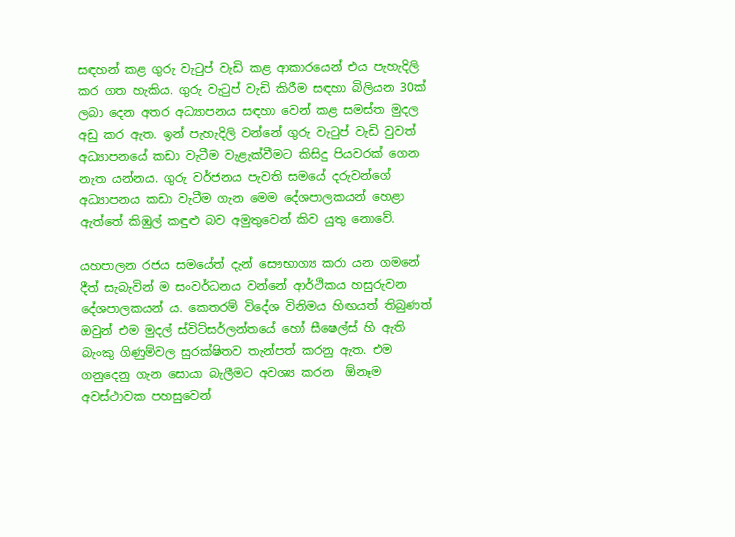සඳහන් කළ ගුරු වැටුප් වැඩි කළ ආකාරයෙන් එය පැහැදිලි කර ගත හැකිය. ගුරු වැටුප් වැඩි කිරීම සඳහා බිලියන 30ක් ලබා දෙන අතර අධ්‍යාපනය සඳහා වෙන් කළ සමස්ත මුදල අඩු කර ඇත. ඉන් පැහැදිලි වන්නේ ගුරු වැටුප් වැඩි වුවත් අධ්‍යාපනයේ කඩා වැටීම වැළැක්වීමට කිසිදු පියවරක් ගෙන නැත යන්නය. ගුරු වර්ජනය පැවති සමයේ දරුවන්ගේ අධ්‍යාපනය කඩා වැටීම ගැන මෙම දේශපාලකයන් හෙළා ඇත්තේ කිඹුල් කඳුළු බව අමුතුවෙන් කිව යුතු නොවේ.

යහපාලන රජය සමයේත් දැන් සෞභාග්‍ය කරා යන ගමනේ දීත් සැබැවින් ම සංවර්ධනය වන්නේ ආර්ථිකය හසුරුවන දේශපාලකයන් ය. කෙතරම් විදේශ විනිමය හිඟයත් තිබුණත් ඔවුන් එම මුදල් ස්විට්සර්ලන්තයේ හෝ සීෂෙල්ස් හි ඇති බැංකු ගිණුම්වල සුරක්ෂිතව තැන්පත් කරනු ඇත. එම ගනුදෙනු ගැන සොයා බැලීමට අවශ්‍ය කරන  ඕනෑම අවස්ථාවක පහසුවෙන්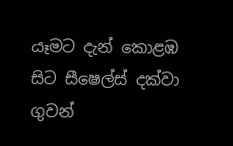යෑමට දැන් කොළඹ සිට සීෂෙල්ස් දක්වා ගුවන්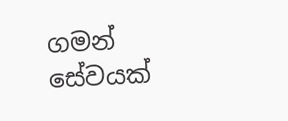ගමන් සේවයක්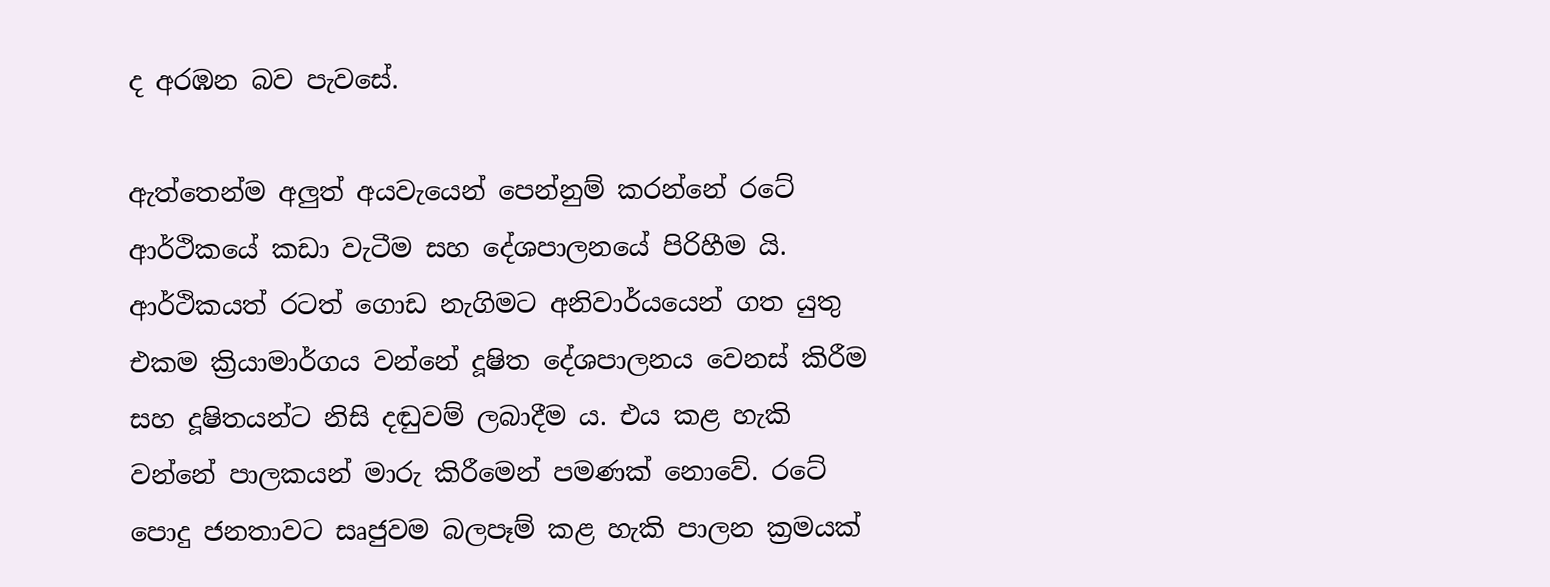ද අරඹන බව පැවසේ.

ඇත්තෙන්ම අලුත් අයවැයෙන් පෙන්නුම් කරන්නේ රටේ ආර්ථිකයේ කඩා වැටීම සහ දේශපාලනයේ පිරිහීම යි. ආර්ථිකයත් රටත් ගොඩ නැගිමට අනිවාර්යයෙන් ගත යුතු එකම ක්‍රියාමාර්ගය වන්නේ දූෂිත දේශපාලනය වෙනස් කිරීම සහ දූෂිතයන්ට නිසි දඬුවම් ලබාදීම ය. එය කළ හැකි වන්නේ පාලකයන් මාරු කිරීමෙන් පමණක් නොවේ. රටේ පොදු ජනතාවට සෘජුවම බලපෑම් කළ හැකි පාලන ක්‍රමයක්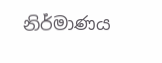නිර්මාණය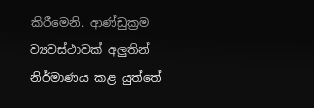කිරීමෙනි. ආණ්ඩුක්‍රම ව්‍යවස්ථාවක් අලුතින් නිර්මාණය කළ යුත්තේ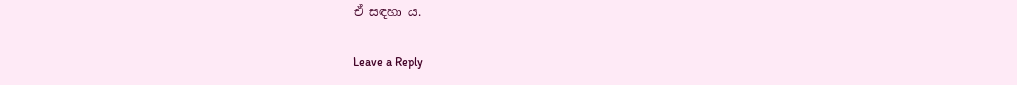ඒ සඳහා ය.

Leave a Reply